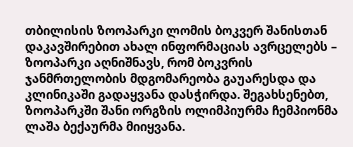თბილისის ზოოპარკი ლომის ბოკვერ შანისთან დაკავშირებით ახალ ინფორმაციას ავრცელებს – ზოოპარკი აღნიშნავს, რომ ბოკვრის ჯანმრთელობის მდგომარეობა გაუარესდა და კლინიკაში გადაყვანა დასჭირდა. შეგახსენებთ, ზოოპარკში შანი ორგზის ოლიმპიურმა ჩემპიონმა ლაშა ბექაურმა მიიყვანა.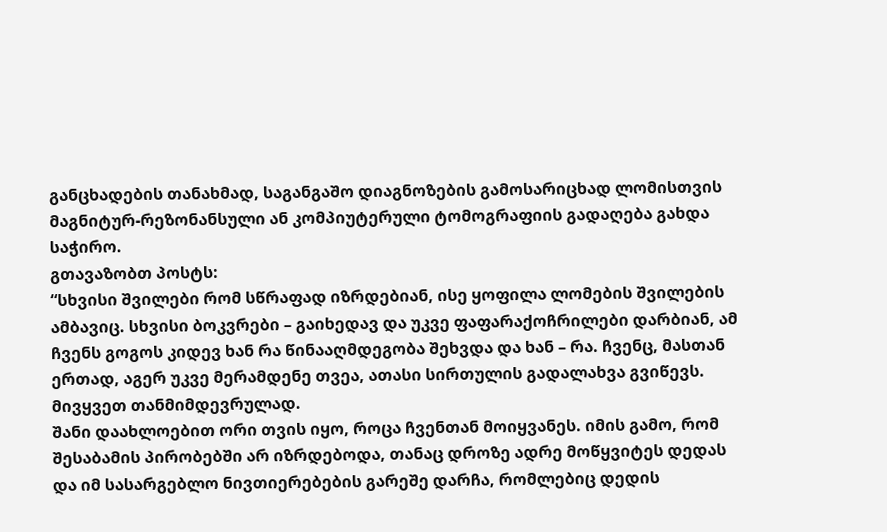განცხადების თანახმად, საგანგაშო დიაგნოზების გამოსარიცხად ლომისთვის მაგნიტურ-რეზონანსული ან კომპიუტერული ტომოგრაფიის გადაღება გახდა საჭირო.
გთავაზობთ პოსტს:
“სხვისი შვილები რომ სწრაფად იზრდებიან, ისე ყოფილა ლომების შვილების ამბავიც. სხვისი ბოკვრები – გაიხედავ და უკვე ფაფარაქოჩრილები დარბიან, ამ ჩვენს გოგოს კიდევ ხან რა წინააღმდეგობა შეხვდა და ხან – რა. ჩვენც, მასთან ერთად, აგერ უკვე მერამდენე თვეა, ათასი სირთულის გადალახვა გვიწევს. მივყვეთ თანმიმდევრულად.
შანი დაახლოებით ორი თვის იყო, როცა ჩვენთან მოიყვანეს. იმის გამო, რომ შესაბამის პირობებში არ იზრდებოდა, თანაც დროზე ადრე მოწყვიტეს დედას და იმ სასარგებლო ნივთიერებების გარეშე დარჩა, რომლებიც დედის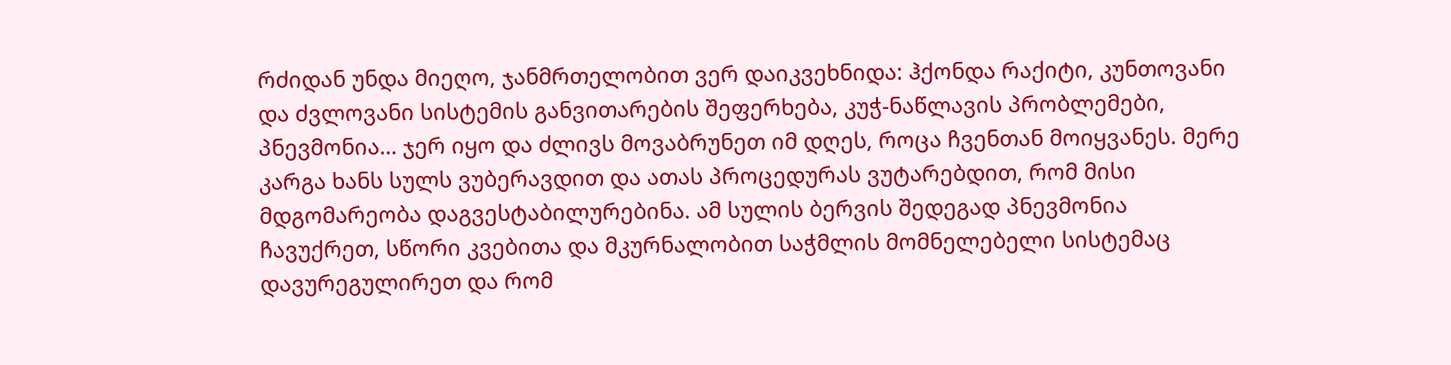რძიდან უნდა მიეღო, ჯანმრთელობით ვერ დაიკვეხნიდა: ჰქონდა რაქიტი, კუნთოვანი და ძვლოვანი სისტემის განვითარების შეფერხება, კუჭ-ნაწლავის პრობლემები, პნევმონია… ჯერ იყო და ძლივს მოვაბრუნეთ იმ დღეს, როცა ჩვენთან მოიყვანეს. მერე კარგა ხანს სულს ვუბერავდით და ათას პროცედურას ვუტარებდით, რომ მისი მდგომარეობა დაგვესტაბილურებინა. ამ სულის ბერვის შედეგად პნევმონია ჩავუქრეთ, სწორი კვებითა და მკურნალობით საჭმლის მომნელებელი სისტემაც დავურეგულირეთ და რომ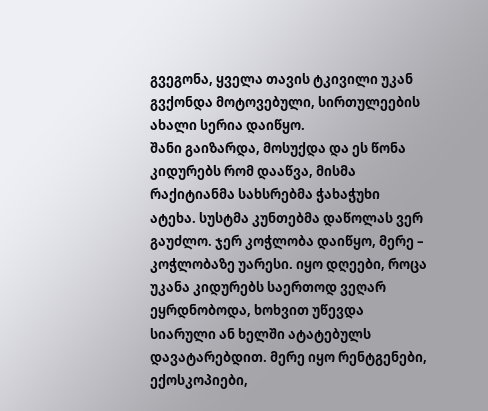გვეგონა, ყველა თავის ტკივილი უკან გვქონდა მოტოვებული, სირთულეების ახალი სერია დაიწყო.
შანი გაიზარდა, მოსუქდა და ეს წონა კიდურებს რომ დააწვა, მისმა რაქიტიანმა სახსრებმა ჭახაჭუხი ატეხა. სუსტმა კუნთებმა დაწოლას ვერ გაუძლო. ჯერ კოჭლობა დაიწყო, მერე – კოჭლობაზე უარესი. იყო დღეები, როცა უკანა კიდურებს საერთოდ ვეღარ ეყრდნობოდა, ხოხვით უწევდა სიარული ან ხელში ატატებულს დავატარებდით. მერე იყო რენტგენები, ექოსკოპიები,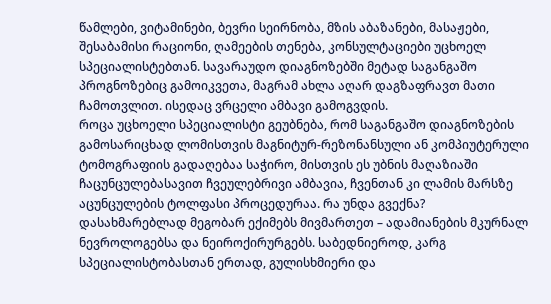წამლები, ვიტამინები, ბევრი სეირნობა, მზის აბაზანები, მასაჟები, შესაბამისი რაციონი, ღამეების თენება, კონსულტაციები უცხოელ სპეციალისტებთან. სავარაუდო დიაგნოზებში მეტად საგანგაშო პროგნოზებიც გამოიკვეთა, მაგრამ ახლა აღარ დაგზაფრავთ მათი ჩამოთვლით. ისედაც ვრცელი ამბავი გამოგვდის.
როცა უცხოელი სპეციალისტი გეუბნება, რომ საგანგაშო დიაგნოზების გამოსარიცხად ლომისთვის მაგნიტურ-რეზონანსული ან კომპიუტერული ტომოგრაფიის გადაღებაა საჭირო, მისთვის ეს უბნის მაღაზიაში ჩაცუნცულებასავით ჩვეულებრივი ამბავია, ჩვენთან კი ლამის მარსზე აცუნცულების ტოლფასი პროცედურაა. რა უნდა გვექნა? დასახმარებლად მეგობარ ექიმებს მივმართეთ – ადამიანების მკურნალ ნევროლოგებსა და ნეიროქირურგებს. საბედნიეროდ, კარგ სპეციალისტობასთან ერთად, გულისხმიერი და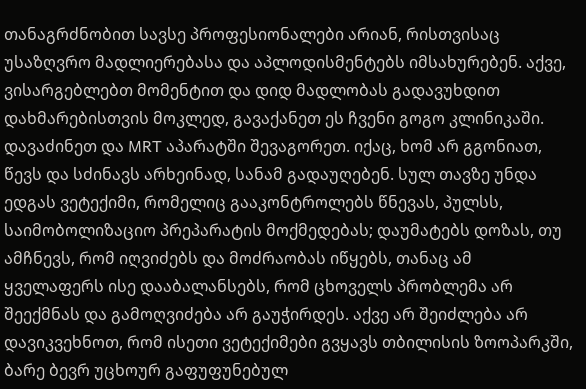თანაგრძნობით სავსე პროფესიონალები არიან, რისთვისაც უსაზღვრო მადლიერებასა და აპლოდისმენტებს იმსახურებენ. აქვე, ვისარგებლებთ მომენტით და დიდ მადლობას გადავუხდით დახმარებისთვის მოკლედ, გავაქანეთ ეს ჩვენი გოგო კლინიკაში. დავაძინეთ და MRT აპარატში შევაგორეთ. იქაც, ხომ არ გგონიათ, წევს და სძინავს არხეინად, სანამ გადაუღებენ. სულ თავზე უნდა ედგას ვეტექიმი, რომელიც გააკონტროლებს წნევას, პულსს, საიმობოლიზაციო პრეპარატის მოქმედებას; დაუმატებს დოზას, თუ ამჩნევს, რომ იღვიძებს და მოძრაობას იწყებს, თანაც ამ ყველაფერს ისე დააბალანსებს, რომ ცხოველს პრობლემა არ შეექმნას და გამოღვიძება არ გაუჭირდეს. აქვე არ შეიძლება არ დავიკვეხნოთ, რომ ისეთი ვეტექიმები გვყავს თბილისის ზოოპარკში, ბარე ბევრ უცხოურ გაფუფუნებულ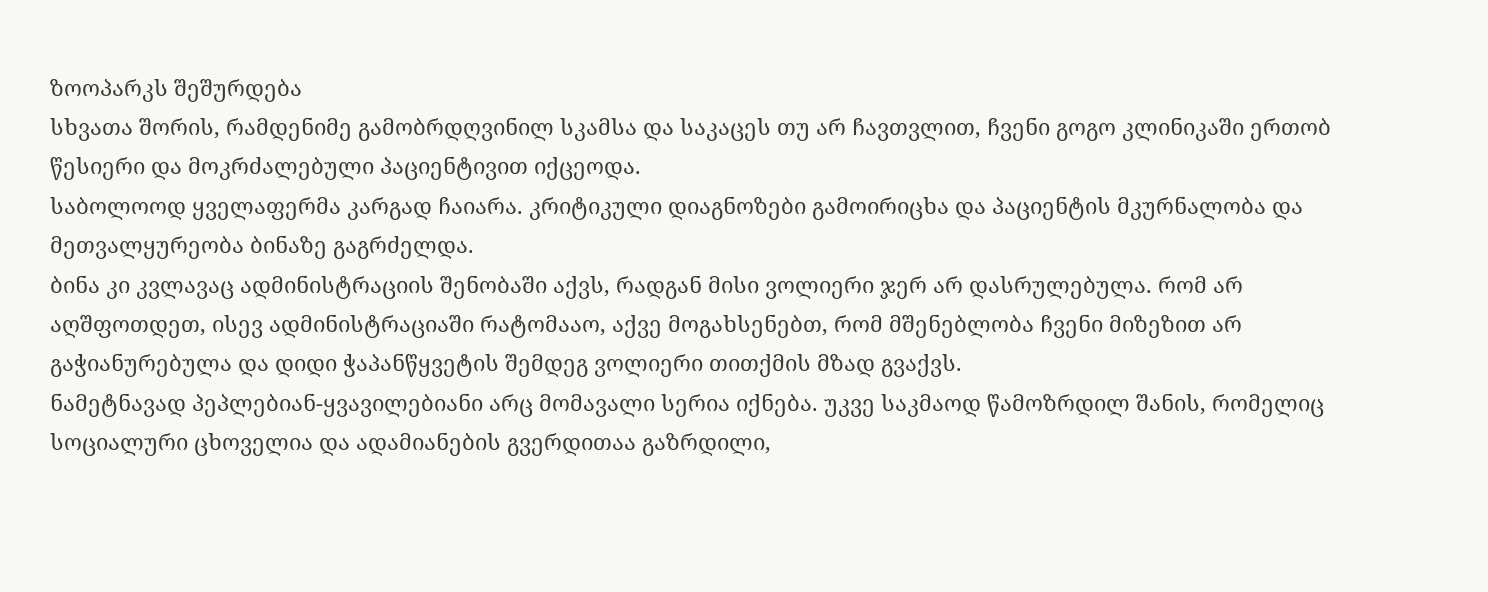ზოოპარკს შეშურდება
სხვათა შორის, რამდენიმე გამობრდღვინილ სკამსა და საკაცეს თუ არ ჩავთვლით, ჩვენი გოგო კლინიკაში ერთობ წესიერი და მოკრძალებული პაციენტივით იქცეოდა.
საბოლოოდ ყველაფერმა კარგად ჩაიარა. კრიტიკული დიაგნოზები გამოირიცხა და პაციენტის მკურნალობა და მეთვალყურეობა ბინაზე გაგრძელდა.
ბინა კი კვლავაც ადმინისტრაციის შენობაში აქვს, რადგან მისი ვოლიერი ჯერ არ დასრულებულა. რომ არ აღშფოთდეთ, ისევ ადმინისტრაციაში რატომააო, აქვე მოგახსენებთ, რომ მშენებლობა ჩვენი მიზეზით არ გაჭიანურებულა და დიდი ჭაპანწყვეტის შემდეგ ვოლიერი თითქმის მზად გვაქვს.
ნამეტნავად პეპლებიან-ყვავილებიანი არც მომავალი სერია იქნება. უკვე საკმაოდ წამოზრდილ შანის, რომელიც სოციალური ცხოველია და ადამიანების გვერდითაა გაზრდილი,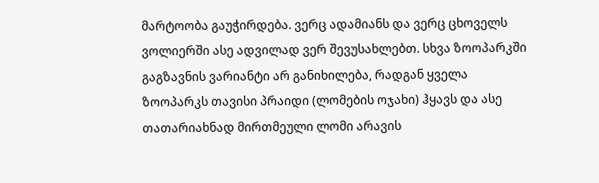მარტოობა გაუჭირდება. ვერც ადამიანს და ვერც ცხოველს ვოლიერში ასე ადვილად ვერ შევუსახლებთ. სხვა ზოოპარკში გაგზავნის ვარიანტი არ განიხილება, რადგან ყველა ზოოპარკს თავისი პრაიდი (ლომების ოჯახი) ჰყავს და ასე თათარიახნად მირთმეული ლომი არავის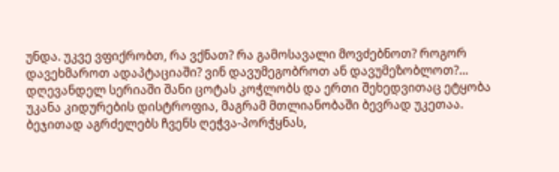უნდა. უკვე ვფიქრობთ, რა ვქნათ? რა გამოსავალი მოვძებნოთ? როგორ დავეხმაროთ ადაპტაციაში? ვინ დავუმეგობროთ ან დავუმეზობლოთ?… დღევანდელ სერიაში შანი ცოტას კოჭლობს და ერთი შეხედვითაც ეტყობა უკანა კიდურების დისტროფია, მაგრამ მთლიანობაში ბევრად უკეთაა. ბეჯითად აგრძელებს ჩვენს ღეჭვა-პორჭყნას,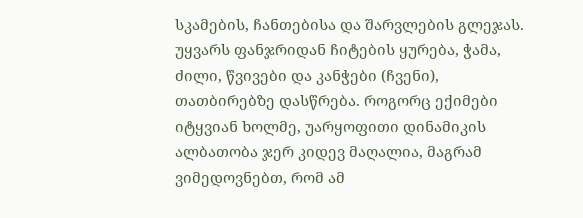სკამების, ჩანთებისა და შარვლების გლეჯას. უყვარს ფანჯრიდან ჩიტების ყურება, ჭამა, ძილი, წვივები და კანჭები (ჩვენი), თათბირებზე დასწრება. როგორც ექიმები იტყვიან ხოლმე, უარყოფითი დინამიკის ალბათობა ჯერ კიდევ მაღალია, მაგრამ ვიმედოვნებთ, რომ ამ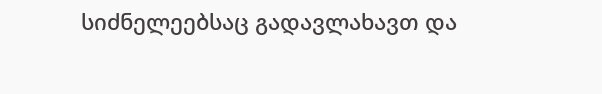სიძნელეებსაც გადავლახავთ და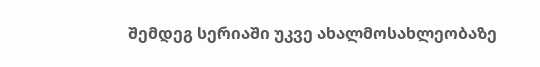შემდეგ სერიაში უკვე ახალმოსახლეობაზე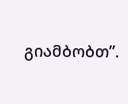გიამბობთ”.